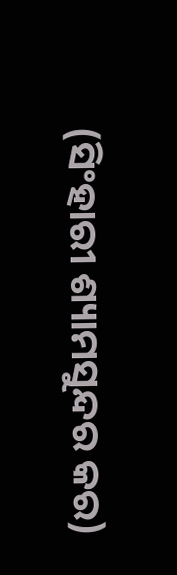(ସିଂହାରୀ ଶ୍ୟାମସୁନ୍ଦର କର)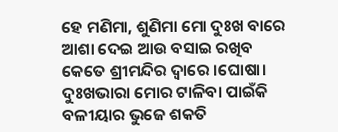ହେ ମଣିମା, ଶୁଣିମା ମୋ ଦୁଃଖ ବାରେ
ଆଶା ଦେଇ ଆଉ ବସାଇ ରଖିବ
କେତେ ଶ୍ରୀମନ୍ଦିର ଦ୍ୱାରେ ।ଘୋଷା।
ଦୁଃଖଭାରା ମୋର ଟାଳିବା ପାଇଁକି
ବଳୀୟାର ଭୁଜେ ଶକତି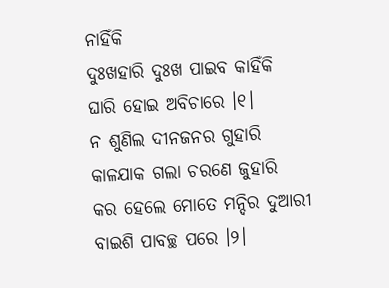ନାହିଁକି
ଦୁଃଖହାରି ଦୁଃଖ ପାଇବ କାହିଁକି
ଘାରି ହୋଇ ଅବିଚାରେ ।୧।
ନ ଶୁଣିଲ ଦୀନଜନର ଗୁହାରି
କାଳଯାକ ଗଲା ଚରଣେ ଜୁହାରି
କର ହେଲେ ମୋତେ ମନ୍ଦିର ଦୁଆରୀ
ବାଇଶି ପାବଚ୍ଛ ପରେ ।୨।